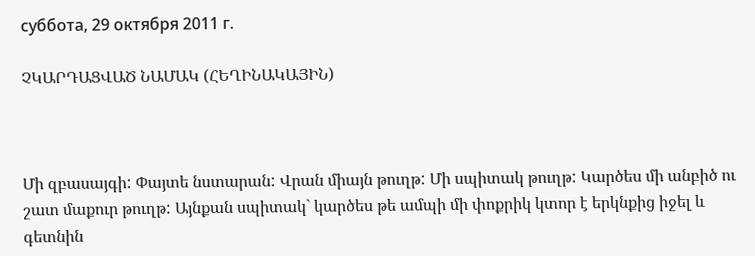суббота, 29 октября 2011 г.

ՉԿԱՐԴԱՑՎԱԾ ՆԱՄԱԿ (ՀԵՂԻՆԱԿԱՅԻՆ)



Մի զբասայգի: Փայտե նստարան: Վրան միայն թուղթ: Մի սպիտակ թուղթ: Կարծես մի անբիծ ու շատ մաքուր թուղթ: Այնքան սպիտակ` կարծես թե ամպի մի փոքրիկ կտոր է երկնքից իջել և գետնին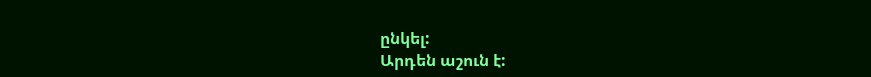ընկել:
Արդեն աշուն է: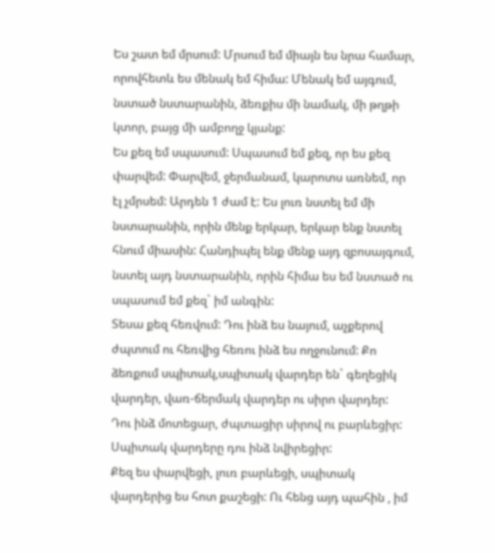Ես շատ եմ մրսում: Մրսում եմ միայն ես նրա համար, որովհետև ես մենակ եմ հիմա: Մենակ եմ այգում, նստած նստարանին, ձեռքիս մի նամակ, մի թղթի կտոր, բայց մի ամբողջ կյանք:
Ես քեզ եմ սպասում: Սպասում եմ քեզ, որ ես քեզ փարվեմ: Փարվեմ, ջերմանամ, կարոտս առնեմ, որ էլ չմրսեմ: Արդեն 1 ժամ է: Ես լուռ նստել եմ մի նստարանին, որին մենք երկար, երկար ենք նստել հնում միասին: Հանդիպել ենք մենք այդ զբոսայգում, նստել այդ նստարանին, որին հիմա ես եմ նստած ու սպասում եմ քեզ` իմ անգին:
Տեսա քեզ հեռվում: Դու ինձ ես նայում, աչքերով ժպտում ու հեռվից հեռու ինձ ես ողջունում: Քո ձեռքում սպիտակ,սպիտակ վարդեր են` գեղեցիկ վարդեր, վառ-ճերմակ վարդեր ու սիրո վարդեր:
Դու ինձ մոտեցար, ժպտացիր սիրով ու բարևեցիր: Սպիտակ վարդերը դու ինձ նվիրեցիր:
Քեզ ես փարվեցի, լուռ բարևեցի, սպիտակ վարդերից ես հոտ քաշեցի: Ու հենց այդ պահին , իմ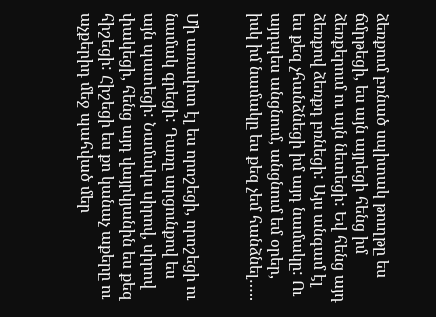ձեռքում բռնած սպիտակ թուղթը ես ճմրթեցի, ես այն այրեցի հենց իմ ձեռքերում ու այն նետեցի: Եվ հենց այդ ձեռքով ձեռքդ բռնեցի: Այս անգամ էլ ես քեզ չհանձնեցի իմ այդ նամակը: Ու այդպես անցնում, անցնում եմ օրեր, իսկ իմ նամակը ես քեզ չեմ հանձնել…..


Մի առավոտ էլ ես որոշեցի, որոշեցի ու նամակ գրեցի: Դառը արցունքով ես այն պատեցի: Նամակս սիրով, սիրով փակեցի, հենց այդ վայրկյանին ես քեզ հիշեցի: Հիշեցի ես քո կանաչ աքերը ու աչքերիդ մեջ պահված մեր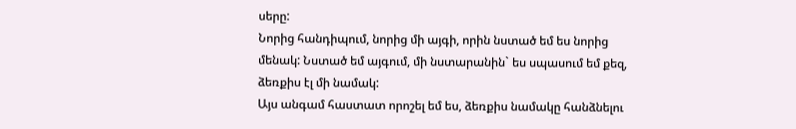սերը:
Նորից հանդիպում, նորից մի այգի, որին նստած եմ ես նորից մենակ: Նստած եմ այգում, մի նստարանին` ես սպասում եմ քեզ, ձեռքիս էլ մի նամակ:
Այս անգամ հաստատ որոշել եմ ես, ձեռքիս նամակը հանձնելու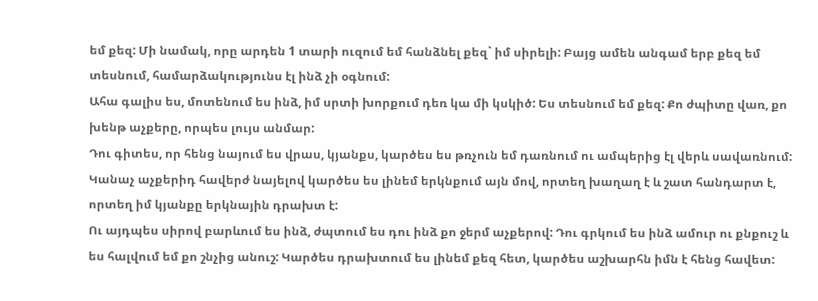եմ քեզ: Մի նամակ, որը արդեն 1 տարի ուզում եմ հանձնել քեզ` իմ սիրելի: Բայց ամեն անգամ երբ քեզ եմ տեսնում, համարձակությունս էլ ինձ չի օգնում:
Ահա գալիս ես, մոտենում ես ինձ, իմ սրտի խորքում դեռ կա մի կսկիծ: Ես տեսնում եմ քեզ: Քո ժպիտը վառ, քո խենթ աչքերը, որպես լույս անմար:
Դու գիտես, որ հենց նայում ես վրաս, կյանքս, կարծես ես թռչուն եմ դառնում ու ամպերից էլ վերև սավառնում: Կանաչ աչքերիդ հավերժ նայելով կարծես ես լինեմ երկնքում այն մով, որտեղ խաղաղ է և շատ հանդարտ է, որտեղ իմ կյանքը երկնային դրախտ է:
Ու այդպես սիրով բարևում ես ինձ, ժպտում ես դու ինձ քո ջերմ աչքերով: Դու գրկում ես ինձ ամուր ու քնքուշ և ես հալվում եմ քո շնչից անուշ: Կարծես դրախտում ես լինեմ քեզ հետ, կարծես աշխարհն իմն է հենց հավետ: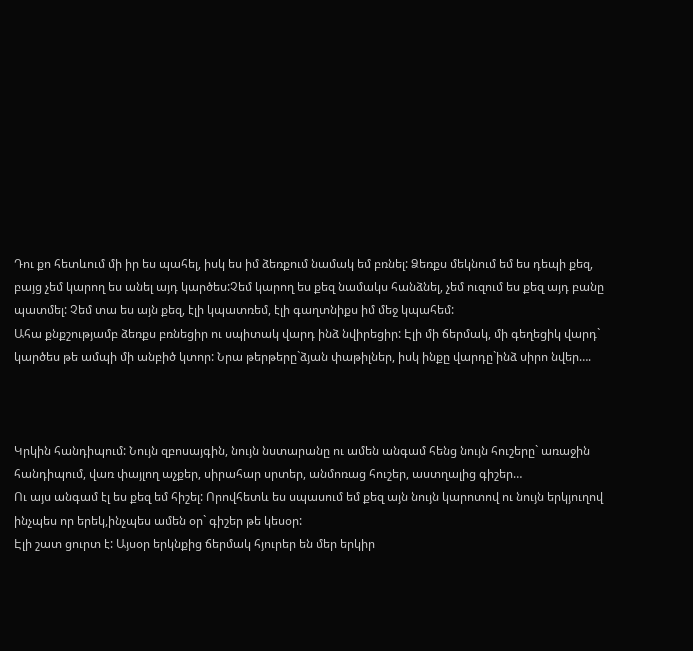Դու քո հետևում մի իր ես պահել, իսկ ես իմ ձեռքում նամակ եմ բռնել: Ձեռքս մեկնում եմ ես դեպի քեզ, բայց չեմ կարող ես անել այդ կարծես:Չեմ կարող ես քեզ նամակս հանձնել, չեմ ուզում ես քեզ այդ բանը պատմել: Չեմ տա ես այն քեզ, էլի կպատռեմ, էլի գաղտնիքս իմ մեջ կպահեմ:
Ահա քնքշությամբ ձեռքս բռնեցիր ու սպիտակ վարդ ինձ նվիրեցիր: Էլի մի ճերմակ, մի գեղեցիկ վարդ` կարծես թե ամպի մի անբիծ կտոր: Նրա թերթերը`ձյան փաթիլներ, իսկ ինքը վարդը`ինձ սիրո նվեր….



Կրկին հանդիպում: Նույն զբոսայգին, նույն նստարանը ու ամեն անգամ հենց նույն հուշերը` առաջին հանդիպում, վառ փայլող աչքեր, սիրահար սրտեր, անմոռաց հուշեր, աստղալից գիշեր…
Ու այս անգամ էլ ես քեզ եմ հիշել: Որովհետև ես սպասում եմ քեզ այն նույն կարոտով ու նույն երկյուղով ինչպես որ երեկ,ինչպես ամեն օր` գիշեր թե կեսօր:
Էլի շատ ցուրտ է: Այսօր երկնքից ճերմակ հյուրեր են մեր երկիր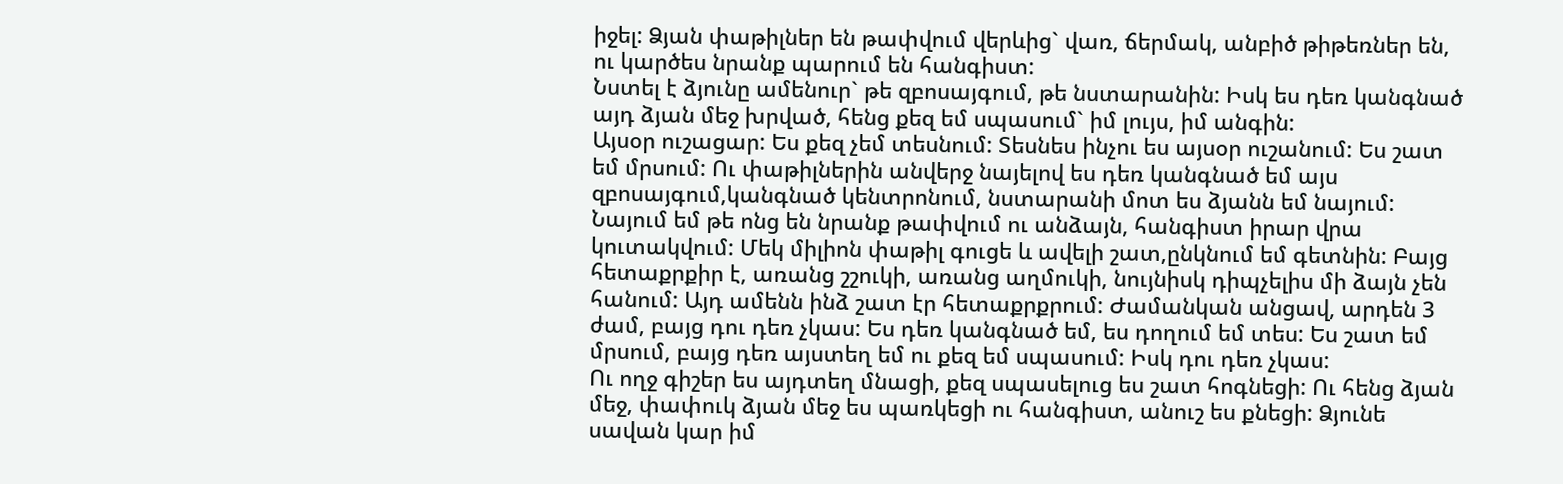իջել: Ձյան փաթիլներ են թափվում վերևից` վառ, ճերմակ, անբիծ թիթեռներ են, ու կարծես նրանք պարում են հանգիստ:
Նստել է ձյունը ամենուր` թե զբոսայգում, թե նստարանին: Իսկ ես դեռ կանգնած այդ ձյան մեջ խրված, հենց քեզ եմ սպասում` իմ լույս, իմ անգին:
Այսօր ուշացար: Ես քեզ չեմ տեսնում: Տեսնես ինչու ես այսօր ուշանում: Ես շատ եմ մրսում: Ու փաթիլներին անվերջ նայելով ես դեռ կանգնած եմ այս զբոսայգում,կանգնած կենտրոնում, նստարանի մոտ ես ձյանն եմ նայում: Նայում եմ թե ոնց են նրանք թափվում ու անձայն, հանգիստ իրար վրա կուտակվում: Մեկ միլիոն փաթիլ գուցե և ավելի շատ,ընկնում եմ գետնին: Բայց հետաքրքիր է, առանց շշուկի, առանց աղմուկի, նույնիսկ դիպչելիս մի ձայն չեն հանում: Այդ ամենն ինձ շատ էր հետաքրքրում: Ժամանկան անցավ, արդեն 3 ժամ, բայց դու դեռ չկաս: Ես դեռ կանգնած եմ, ես դողում եմ տես: Ես շատ եմ մրսում, բայց դեռ այստեղ եմ ու քեզ եմ սպասում: Իսկ դու դեռ չկաս:
Ու ողջ գիշեր ես այդտեղ մնացի, քեզ սպասելուց ես շատ հոգնեցի: Ու հենց ձյան մեջ, փափուկ ձյան մեջ ես պառկեցի ու հանգիստ, անուշ ես քնեցի: Ձյունե սավան կար իմ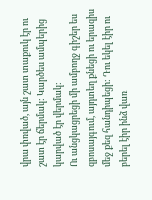վրա փռված, այն շատ տաքուկ էր ու շատ էր ճերմակ: Կարծես ամպերից կարված էր վերմակ:
Ու անցկացրեցի մի ամբողջ գիշեր ես զբոսայգում, այդտեղ քնեցի ու երազիս մեջ քեզ հանդիպեցի: Դու եկել էիր ու բերել էիր ինձ վառ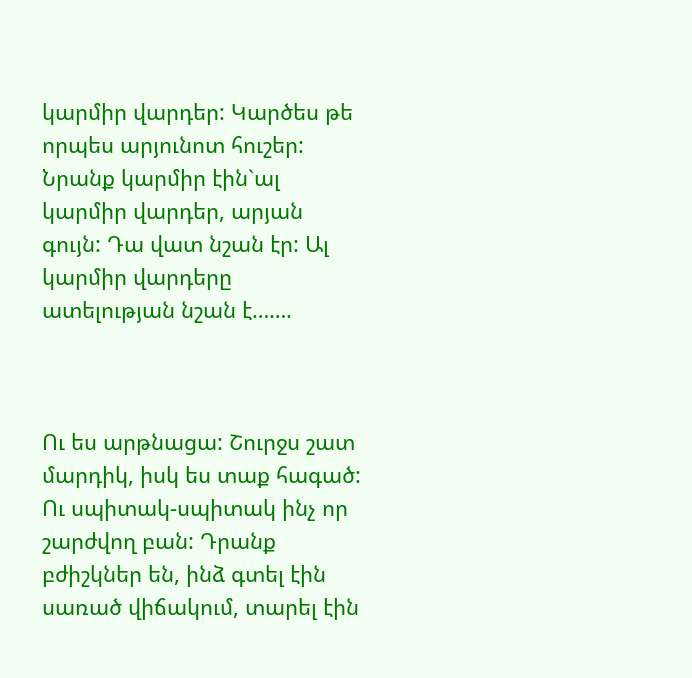կարմիր վարդեր: Կարծես թե որպես արյունոտ հուշեր: Նրանք կարմիր էին`ալ կարմիր վարդեր, արյան գույն: Դա վատ նշան էր: Ալ կարմիր վարդերը ատելության նշան է…….



Ու ես արթնացա: Շուրջս շատ մարդիկ, իսկ ես տաք հագած: Ու սպիտակ-սպիտակ ինչ որ շարժվող բան: Դրանք բժիշկներ են, ինձ գտել էին սառած վիճակում, տարել էին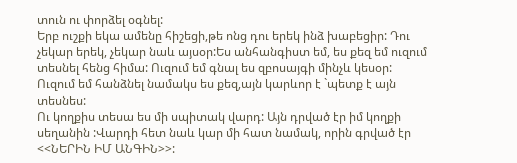տուն ու փորձել օգնել:
Երբ ուշքի եկա ամենը հիշեցի,թե ոնց դու երեկ ինձ խաբեցիր: Դու չեկար երեկ, չեկար նաև այսօր:Ես անհանգիստ եմ, ես քեզ եմ ուզում տեսնել հենց հիմա: Ուզում եմ գնալ ես զբոսայգի մինչև կեսօր: Ուզում եմ հանձնել նամակս ես քեզ,այն կարևոր է `պետք է այն տեսնես:
Ու կողքիս տեսա ես մի սպիտակ վարդ: Այն դրված էր իմ կողքի սեղանին :Վարդի հետ նաև կար մի հատ նամակ, որին գրված էր <<ՆԵՐԻՆ ԻՄ ԱՆԳԻՆ>>: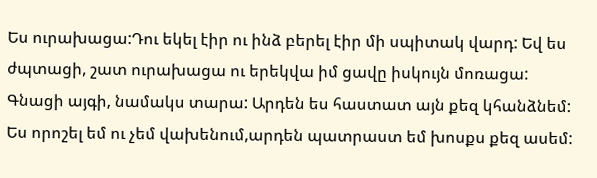Ես ուրախացա:Դու եկել էիր ու ինձ բերել էիր մի սպիտակ վարդ: Եվ ես ժպտացի, շատ ուրախացա ու երեկվա իմ ցավը իսկույն մոռացա:
Գնացի այգի, նամակս տարա: Արդեն ես հաստատ այն քեզ կհանձնեմ: Ես որոշել եմ ու չեմ վախենում,արդեն պատրաստ եմ խոսքս քեզ ասեմ: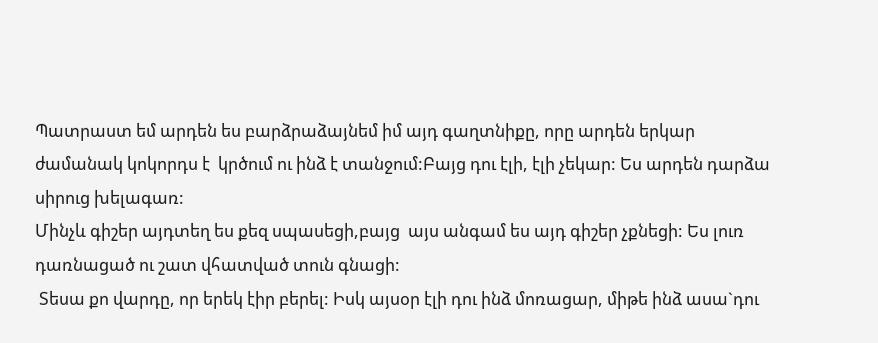Պատրաստ եմ արդեն ես բարձրաձայնեմ իմ այդ գաղտնիքը, որը արդեն երկար ժամանակ կոկորդս է  կրծում ու ինձ է տանջում:Բայց դու էլի, էլի չեկար: Ես արդեն դարձա սիրուց խելագառ:
Մինչև գիշեր այդտեղ ես քեզ սպասեցի,բայց  այս անգամ ես այդ գիշեր չքնեցի: Ես լուռ դառնացած ու շատ վհատված տուն գնացի:
 Տեսա քո վարդը, որ երեկ էիր բերել: Իսկ այսօր էլի դու ինձ մոռացար, միթե ինձ ասա`դու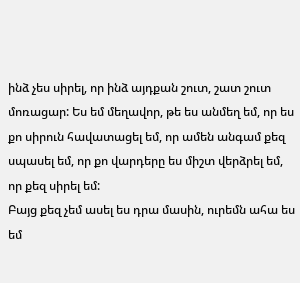ինձ չես սիրել, որ ինձ այդքան շուտ, շատ շուտ մոռացար: Ես եմ մեղավոր, թե ես անմեղ եմ, որ ես քո սիրուն հավատացել եմ, որ ամեն անգամ քեզ սպասել եմ, որ քո վարդերը ես միշտ վերձրել եմ, որ քեզ սիրել եմ:
Բայց քեզ չեմ ասել ես դրա մասին, ուրեմն ահա ես եմ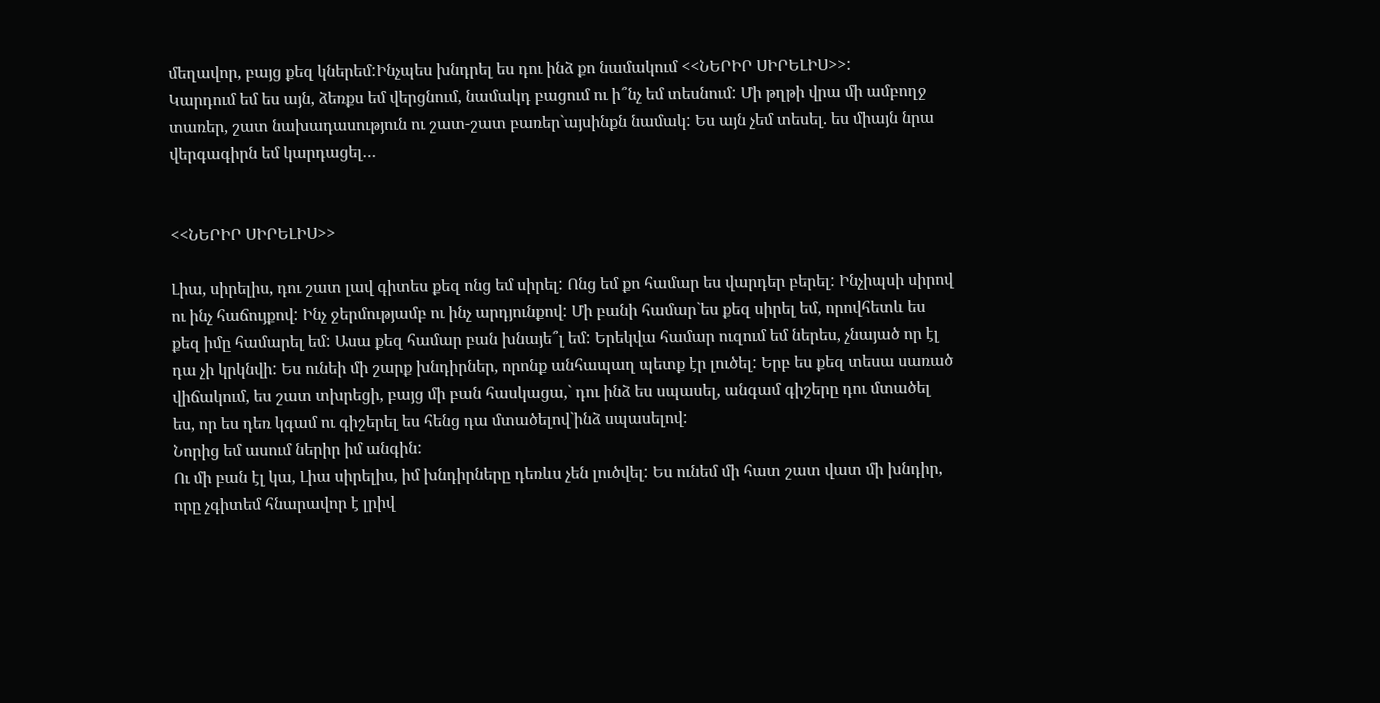մեղավոր, բայց քեզ կներեմ:Ինչպես խնդրել ես դու ինձ քո նամակում <<ՆԵՐԻՐ ՍԻՐԵԼԻՍ>>:
Կարդում եմ ես այն, ձեռքս եմ վերցնում, նամակդ բացում ու ի՞նչ եմ տեսնում: Մի թղթի վրա մի ամբողջ տառեր, շատ նախադասություն ու շատ-շատ բառեր`այսինքն նամակ: Ես այն չեմ տեսել. ես միայն նրա վերգագիրն եմ կարդացել…


<<ՆԵՐԻՐ ՍԻՐԵԼԻՍ>>

Լիա, սիրելիս, դու շատ լավ գիտես քեզ ոնց եմ սիրել: Ոնց եմ քո համար ես վարդեր բերել: Ինչիպսի սիրով ու ինչ հաճույքով: Ինչ ջերմությամբ ու ինչ արդյունքով: Մի բանի համար`ես քեզ սիրել եմ, որովհետև ես քեզ իմը համարել եմ: Ասա քեզ համար բան խնայե՞լ եմ: Երեկվա համար ուզում եմ ներես, չնայած որ էլ դա չի կրկնվի: Ես ունեի մի շարք խնդիրներ, որոնք անհապաղ պետք էր լուծել: Երբ ես քեզ տեսա սառած վիճակում, ես շատ տխրեցի, բայց մի բան հասկացա,` դու ինձ ես սպասել, անգամ գիշերը դու մտածել ես, որ ես դեռ կգամ ու գիշերել ես հենց դա մտածելով`ինձ սպասելով:
Նորից եմ ասում ներիր իմ անգին:
Ու մի բան էլ կա, Լիա սիրելիս, իմ խնդիրները դեռևս չեն լուծվել: Ես ունեմ մի հատ շատ վատ մի խնդիր, որը չգիտեմ հնարավոր է լրիվ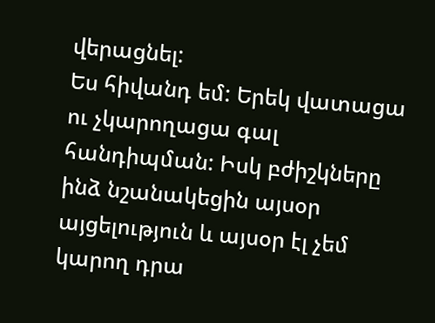վերացնել:
Ես հիվանդ եմ: Երեկ վատացա ու չկարողացա գալ հանդիպման: Իսկ բժիշկները ինձ նշանակեցին այսօր այցելություն և այսօր էլ չեմ կարող դրա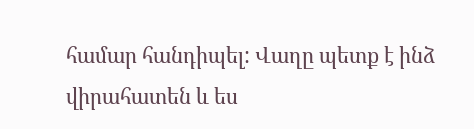համար հանդիպել: Վաղը պետք է ինձ վիրահատեն և ես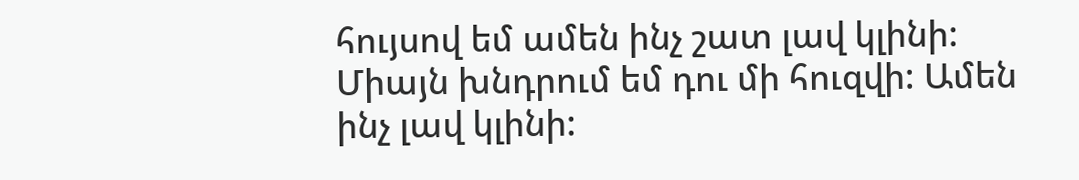հույսով եմ ամեն ինչ շատ լավ կլինի: Միայն խնդրում եմ դու մի հուզվի: Ամեն ինչ լավ կլինի: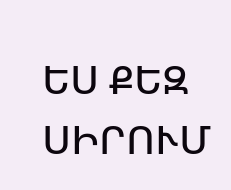ԵՍ ՔԵԶ ՍԻՐՈՒՄ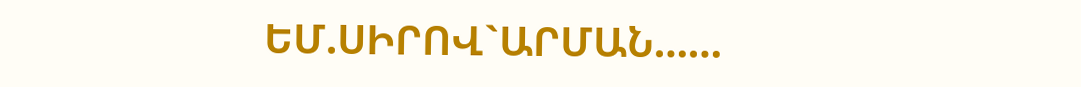ԵՄ.ՍԻՐՈՎ`ԱՐՄԱՆ……